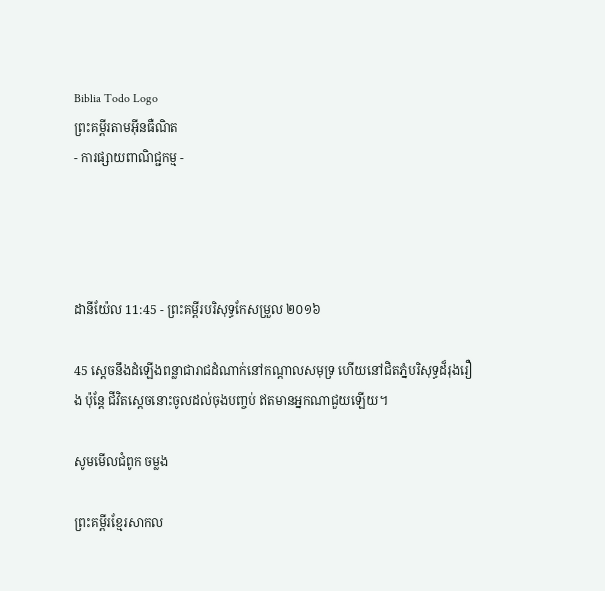Biblia Todo Logo
ព្រះគម្ពីរតាមអ៊ីនធឺណិត
- ការផ្សាយពាណិជ្ជកម្ម -




ដានី‌យ៉ែល 11:45 - ព្រះគម្ពីរបរិសុទ្ធកែសម្រួល ២០១៦

45 ស្ដេចនឹងដំឡើងពន្លាជា‌រាជដំណាក់នៅកណ្ដាលសមុទ្រ ហើយនៅជិតភ្នំបរិសុទ្ធដ៏រុងរឿង ប៉ុន្តែ ជីវិតស្ដេចនោះចូលដល់ចុងបញ្ចប់ ឥតមានអ្នកណាជួយឡើយ។

សូមមើលជំពូក ចម្លង

ព្រះគម្ពីរខ្មែរសាកល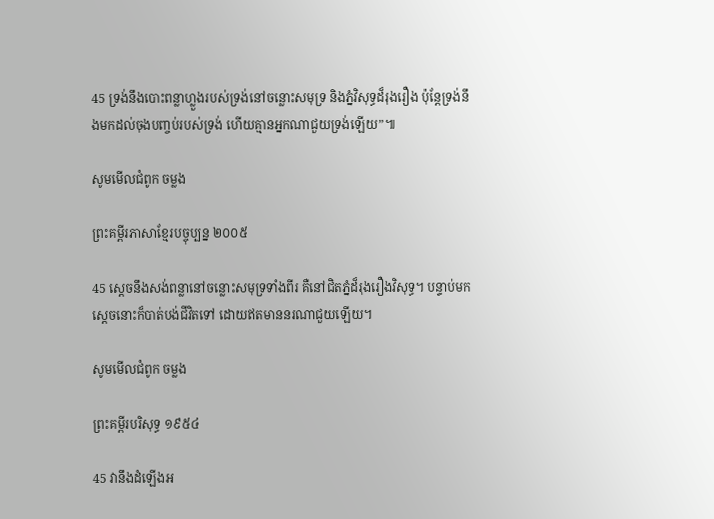45 ទ្រង់នឹងបោះពន្លាហ្លួងរបស់ទ្រង់នៅចន្លោះសមុទ្រ និងភ្នំវិសុទ្ធដ៏រុងរឿង ប៉ុន្តែទ្រង់នឹងមកដល់ចុងបញ្ចប់របស់ទ្រង់ ហើយគ្មានអ្នកណាជួយទ្រង់ឡើយ”៕

សូមមើលជំពូក ចម្លង

ព្រះគម្ពីរភាសាខ្មែរបច្ចុប្បន្ន ២០០៥

45 ស្ដេចនឹងសង់ពន្លានៅចន្លោះសមុទ្រទាំងពីរ គឺនៅជិតភ្នំដ៏រុងរឿងវិសុទ្ធ។ បន្ទាប់មក ស្ដេចនោះក៏បាត់បង់ជីវិតទៅ ដោយឥតមាននរណាជួយឡើយ។

សូមមើលជំពូក ចម្លង

ព្រះគម្ពីរបរិសុទ្ធ ១៩៥៤

45 វានឹងដំឡើងអ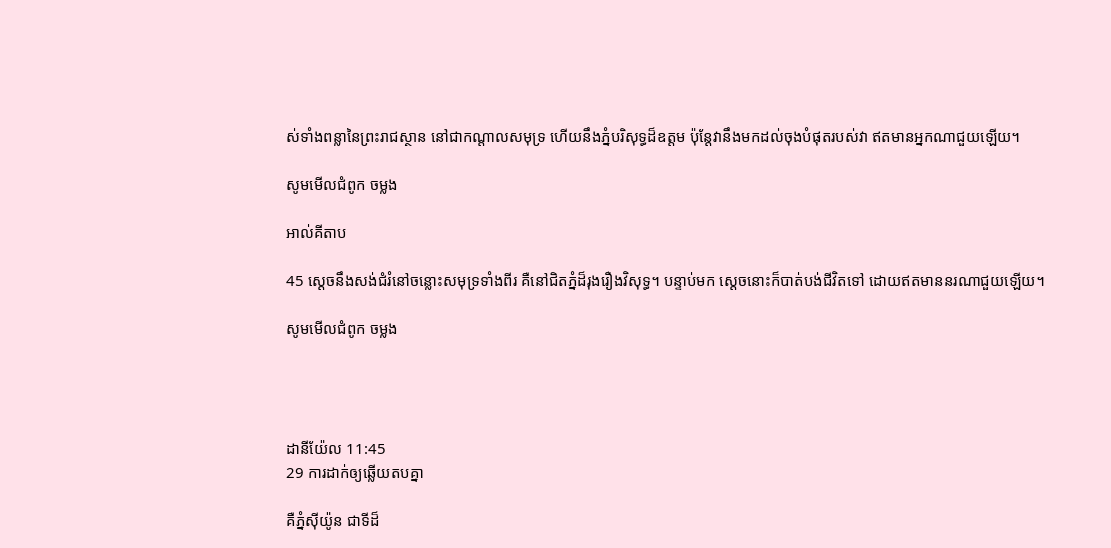ស់ទាំងពន្លានៃព្រះ‌រាជស្ថាន នៅជាកណ្តាលសមុទ្រ ហើយនឹងភ្នំបរិសុទ្ធដ៏ឧត្តម ប៉ុន្តែវានឹងមកដល់ចុងបំផុតរបស់វា ឥតមានអ្នកណាជួយឡើយ។

សូមមើលជំពូក ចម្លង

អាល់គីតាប

45 ស្ដេចនឹងសង់ជំរំនៅចន្លោះសមុទ្រទាំងពីរ គឺនៅជិតភ្នំដ៏រុង‌រឿងវិសុទ្ធ។ បន្ទាប់មក ស្ដេចនោះក៏បាត់បង់ជីវិតទៅ ដោយឥតមាននរណាជួយឡើយ។

សូមមើលជំពូក ចម្លង




ដានី‌យ៉ែល 11:45
29 ការដាក់ឲ្យឆ្លើយតបគ្នា

គឺភ្នំស៊ីយ៉ូន ជាទីដ៏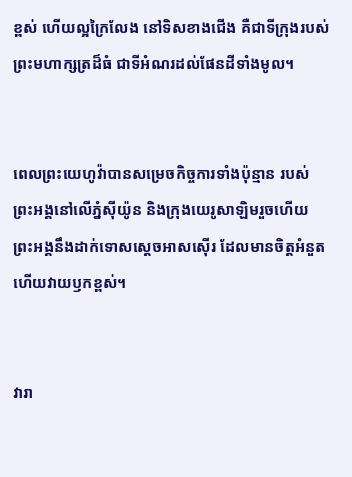ខ្ពស់ ហើយល្អក្រៃលែង នៅទិសខាងជើង គឺជាទីក្រុងរបស់ព្រះមហា‌ក្សត្រដ៏ធំ ជាទីអំណរដល់ផែនដីទាំងមូល។


ពេលព្រះយេហូវ៉ាបានសម្រេចកិច្ចការទាំងប៉ុន្មាន របស់ព្រះ‌អង្គនៅលើភ្នំស៊ីយ៉ូន និងក្រុងយេរូ‌សាឡិមរួចហើយ ព្រះ‌អង្គនឹងដាក់ទោសស្តេចអាស‌ស៊ើរ ដែលមានចិត្តអំនួត ហើយវាយឫកខ្ពស់។


វារា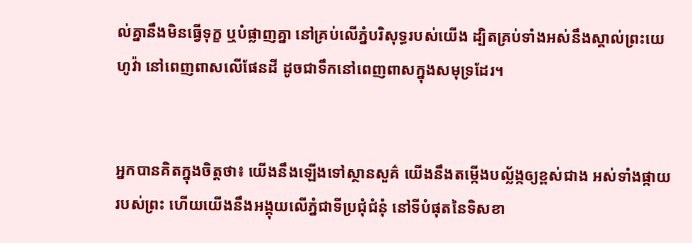ល់គ្នានឹងមិនធ្វើទុក្ខ ឬបំផ្លាញគ្នា នៅគ្រប់លើភ្នំបរិសុទ្ធរបស់យើង ដ្បិតគ្រប់ទាំងអស់នឹងស្គាល់ព្រះ‌យេហូវ៉ា នៅពេញ‌ពាសលើផែនដី ដូចជាទឹកនៅពេញ‌ពាសក្នុងសមុទ្រដែរ។


អ្នកបានគិតក្នុងចិត្តថា៖ យើងនឹងឡើងទៅស្ថាន‌សួគ៌ យើងនឹងតម្កើងបល្ល័ង្កឲ្យខ្ពស់ជាង អស់ទាំងផ្កាយរបស់ព្រះ ហើយយើងនឹងអង្គុយលើភ្នំជាទីប្រជុំជំនុំ នៅទីបំផុតនៃទិសខា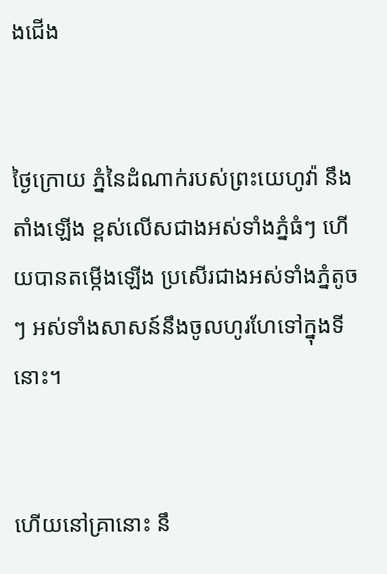ងជើង


ថ្ងៃក្រោយ ភ្នំនៃដំណាក់របស់ព្រះ‌‌យេហូវ៉ា នឹងតាំងឡើង ខ្ពស់លើសជាងអស់ទាំងភ្នំធំៗ ហើយបានតម្កើងឡើង ប្រសើរជាងអស់ទាំងភ្នំតូចៗ អស់ទាំងសាសន៍នឹងចូលហូរ‌ហែទៅក្នុងទីនោះ។


ហើយនៅគ្រានោះ នឹ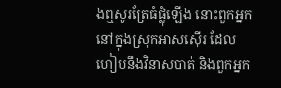ងឮសូរត្រែធំផ្លុំឡើង នោះពួកអ្នកនៅក្នុងស្រុកអាស‌ស៊ើរ ដែលហៀបនឹងវិនាសបាត់ និងពួកអ្នក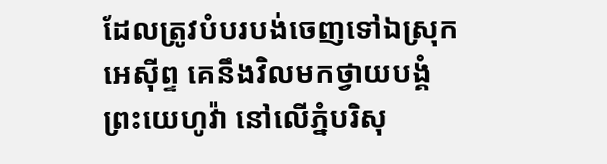ដែលត្រូវបំបរ‌បង់ចេញទៅឯស្រុកអេស៊ីព្ទ គេនឹងវិលមកថ្វាយបង្គំព្រះ‌យេហូវ៉ា នៅលើភ្នំបរិសុ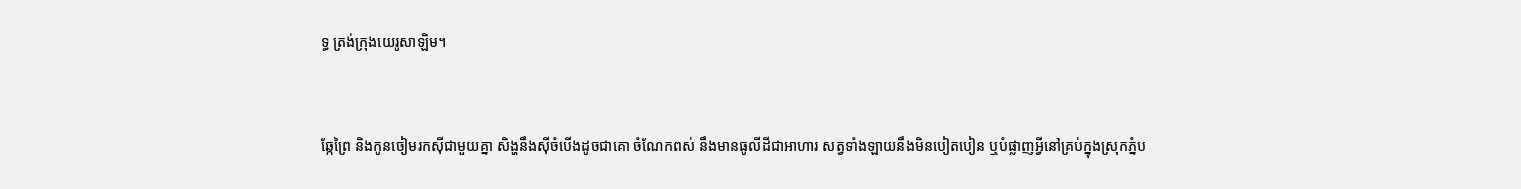ទ្ធ ត្រង់ក្រុងយេរូ‌សាឡិម។


ឆ្កែព្រៃ និងកូនចៀមរកស៊ីជា‌មួយគ្នា សិង្ហនឹងស៊ីចំបើងដូចជាគោ ចំណែកពស់ នឹងមានធូលីដីជាអាហារ សត្វទាំង‌ឡាយនឹងមិនបៀត‌បៀន ឬបំផ្លាញអ្វីនៅគ្រប់ក្នុងស្រុកភ្នំប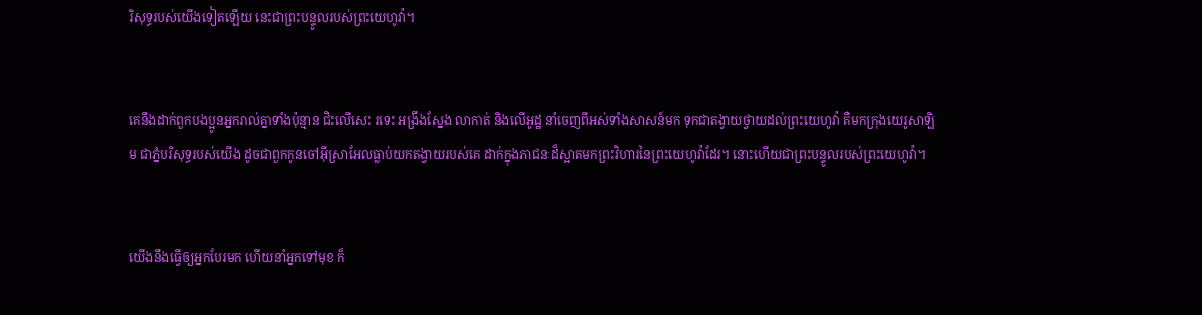រិសុទ្ធរបស់យើងទៀតឡើយ នេះជាព្រះ‌បន្ទូលរបស់ព្រះ‌យេហូវ៉ា។


គេនឹងដាក់ពួកបង‌ប្អូនអ្នករាល់គ្នាទាំងប៉ុន្មាន ជិះលើសេះ រទេះ អង្រឹងស្នែង លា‌កាត់ និងលើអូដ្ឋ នាំចេញពីអស់ទាំងសាសន៍មក ទុកជាតង្វាយថ្វាយដល់ព្រះ‌យេហូវ៉ា គឺមកក្រុងយេរូ‌សាឡិម ជាភ្នំបរិសុទ្ធរបស់យើង ដូចជាពួកកូនចៅអ៊ីស្រា‌អែលធ្លាប់យកតង្វាយរបស់គេ ដាក់ក្នុងភាជនៈដ៏ស្អាតមកព្រះ‌វិហារនៃព្រះ‌យេហូវ៉ាដែរ។ នោះហើយជាព្រះ‌បន្ទូលរបស់ព្រះ‌យេហូវ៉ា។


យើងនឹងធ្វើឲ្យអ្នកបែរមក ហើយនាំអ្នកទៅមុខ ក៏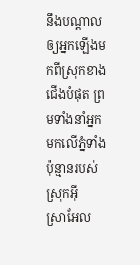នឹងបណ្ដាលឲ្យអ្នកឡើងមកពីស្រុកខាងជើងបំផុត ព្រមទាំងនាំអ្នកមកលើភ្នំទាំងប៉ុន្មានរបស់ស្រុកអ៊ីស្រា‌អែល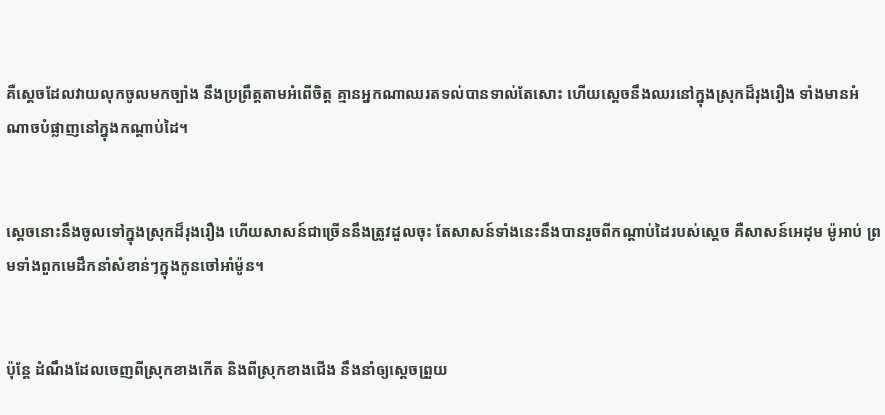គឺស្តេចដែលវាយលុកចូលមកច្បាំង នឹងប្រព្រឹត្តតាមអំពើចិត្ត គ្មានអ្នកណាឈរតទល់បានទាល់តែសោះ ហើយស្ដេចនឹងឈរនៅក្នុងស្រុកដ៏រុងរឿង ទាំងមានអំណាចបំផ្លាញនៅក្នុងកណ្ដាប់ដៃ។


ស្ដេចនោះនឹងចូលទៅក្នុងស្រុកដ៏រុងរឿង ហើយសាសន៍ជាច្រើននឹងត្រូវដួលចុះ តែសាសន៍ទាំងនេះនឹងបានរួចពីកណ្ដាប់ដៃរបស់ស្ដេច គឺសាសន៍អេដុម ម៉ូអាប់ ព្រមទាំងពួកមេដឹកនាំសំខាន់ៗក្នុងកូនចៅអាំម៉ូន។


ប៉ុន្ដែ ដំណឹងដែលចេញពីស្រុកខាងកើត និងពីស្រុកខាងជើង នឹងនាំឲ្យស្ដេចព្រួយ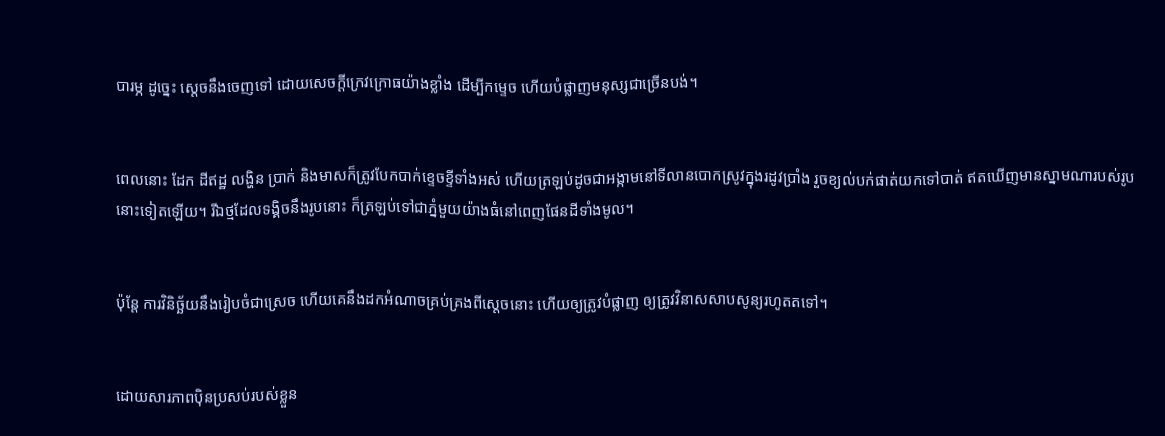បារម្ភ ដូច្នេះ ស្ដេចនឹងចេញទៅ ដោយសេចក្ដីក្រេវ‌ក្រោធយ៉ាងខ្លាំង ដើម្បីកម្ទេច ហើយបំផ្លាញមនុស្សជាច្រើនបង់។


ពេលនោះ ដែក ដីឥដ្ឋ លង្ហិន ប្រាក់ និងមាសក៏ត្រូវបែកបាក់ខ្ទេច‌ខ្ទីទាំងអស់ ហើយត្រឡប់ដូចជាអង្កាមនៅទីលានបោកស្រូវក្នុងរដូវប្រាំង រួចខ្យល់បក់ផាត់យកទៅបាត់ ឥតឃើញមានស្នាមណារបស់រូបនោះទៀតឡើយ។ រីឯថ្មដែលទង្គិចនឹងរូបនោះ ក៏ត្រឡប់ទៅជាភ្នំមួយយ៉ាងធំនៅពេញផែន‌ដីទាំងមូល។


ប៉ុន្តែ ការវិនិច្ឆ័យនឹងរៀបចំជាស្រេច ហើយគេនឹងដកអំណាចគ្រប់គ្រងពីស្ដេចនោះ ហើយឲ្យត្រូវបំផ្លាញ ឲ្យត្រូវវិនាសសាបសូន្យរហូតតទៅ។


ដោយសារភាពប៉ិនប្រសប់របស់ខ្លួន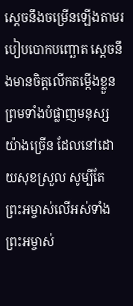ស្ដេចនឹងចម្រើនឡើងតាមរបៀបបោកបញ្ឆោត ស្ដេចនឹងមានចិត្តលើកតម្កើងខ្លួន ព្រមទាំងបំផ្លាញមនុស្សយ៉ាងច្រើន ដែលនៅដោយសុខស្រួល សូម្បីតែព្រះ‌អម្ចាស់លើអស់ទាំងព្រះ‌អម្ចាស់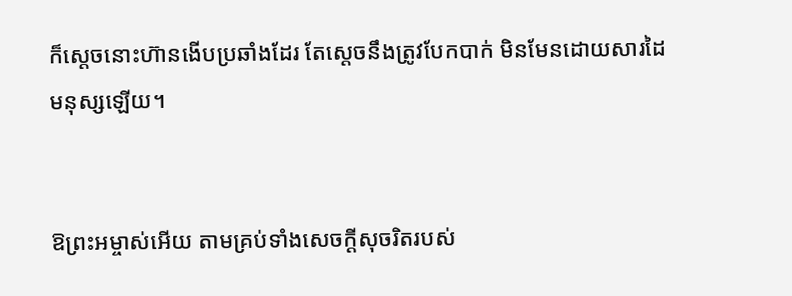ក៏ស្ដេចនោះហ៊ានងើបប្រឆាំងដែរ តែស្ដេចនឹងត្រូវបែកបាក់ មិនមែនដោយសារដៃមនុស្សឡើយ។


ឱព្រះ‌អម្ចាស់អើយ តាមគ្រប់ទាំងសេចក្ដីសុចរិតរបស់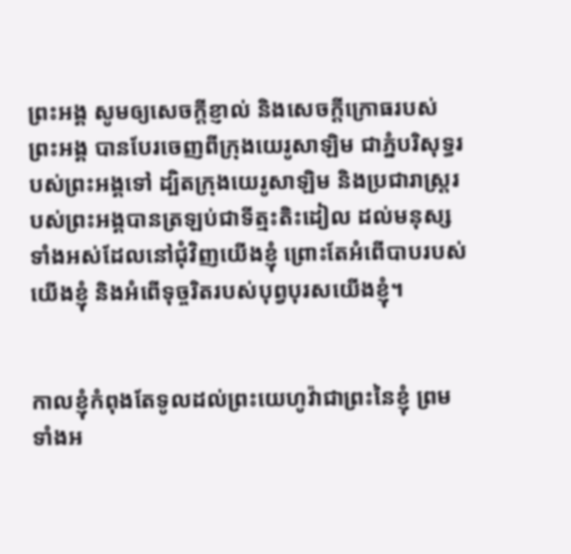ព្រះ‌អង្គ សូមឲ្យសេចក្ដីខ្ញាល់ និងសេចក្ដីក្រោធរបស់ព្រះ‌អង្គ បានបែរចេញពីក្រុងយេរូ‌សាឡិម ជាភ្នំបរិសុទ្ធរបស់ព្រះ‌អង្គទៅ ដ្បិតក្រុងយេរូ‌សាឡិម និងប្រជា‌រាស្ត្ររបស់ព្រះ‌អង្គបានត្រឡប់ជាទីត្មះ‌តិះដៀល ដល់មនុស្សទាំងអស់ដែលនៅជុំវិញយើងខ្ញុំ ព្រោះតែអំពើបាបរបស់យើងខ្ញុំ និងអំពើទុច្ចរិតរបស់បុព្វ‌បុរសយើងខ្ញុំ។


កាលខ្ញុំកំពុងតែទូលដល់ព្រះ‌យេហូវ៉ាជាព្រះនៃខ្ញុំ ព្រមទាំងអ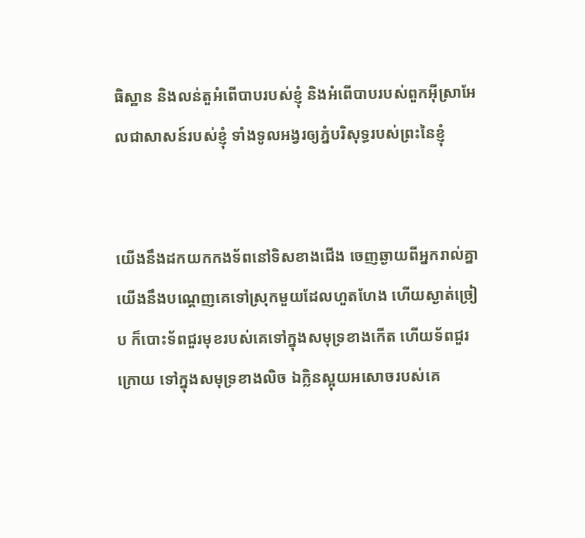ធិ‌ស្ឋាន និងលន់‌តួអំពើបាបរបស់ខ្ញុំ និងអំពើបាបរបស់ពួកអ៊ីស្រា‌អែលជាសាសន៍របស់ខ្ញុំ ទាំងទូលអង្វរឲ្យភ្នំបរិសុទ្ធរបស់ព្រះនៃខ្ញុំ


យើងនឹងដកយកកង‌ទ័ពនៅទិសខាងជើង ចេញឆ្ងាយពីអ្នករាល់គ្នា យើងនឹងបណ្តេញគេទៅស្រុកមួយដែលហួត‌ហែង ហើយស្ងាត់‌ច្រៀប ក៏បោះទ័ពជួរមុខរបស់គេទៅក្នុងសមុទ្រខាងកើត ហើយទ័ពជួរក្រោយ ទៅក្នុងសមុទ្រខាងលិច ឯក្លិនស្អុយអសោចរបស់គេ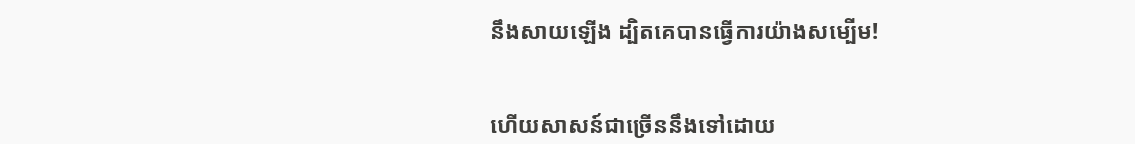នឹងសាយឡើង ដ្បិតគេបានធ្វើការយ៉ាងសម្បើម!


ហើយសាសន៍ជាច្រើននឹងទៅដោយ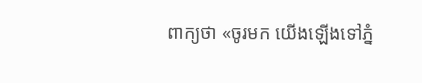ពាក្យថា «ចូរមក យើងឡើងទៅភ្នំ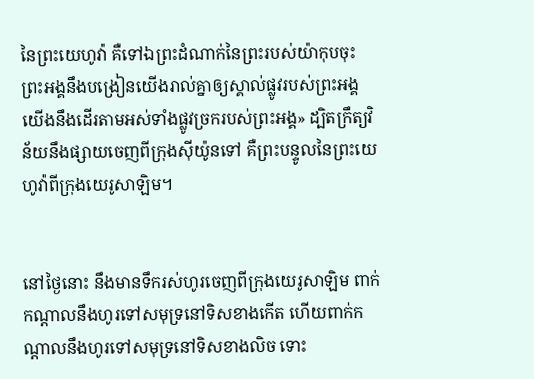នៃព្រះ‌យេហូវ៉ា គឺទៅឯព្រះ‌ដំណាក់នៃព្រះរបស់យ៉ាកុបចុះ ព្រះ‌អង្គនឹងបង្រៀនយើងរាល់គ្នាឲ្យស្គាល់ផ្លូវរបស់ព្រះ‌អង្គ យើងនឹងដើរតាមអស់ទាំងផ្លូវច្រករបស់ព្រះ‌អង្គ» ដ្បិតក្រឹត្យ‌វិន័យនឹងផ្សាយចេញពីក្រុងស៊ីយ៉ូនទៅ គឺព្រះ‌បន្ទូលនៃព្រះ‌យេហូវ៉ាពីក្រុងយេរូ‌សាឡិម។


នៅថ្ងៃនោះ នឹងមានទឹករស់ហូរចេញពីក្រុងយេរូ‌សាឡិម ពាក់កណ្ដាលនឹងហូរទៅសមុទ្រនៅទិសខាងកើត ហើយពាក់កណ្ដាលនឹងហូរទៅសមុទ្រនៅទិសខាងលិច ទោះ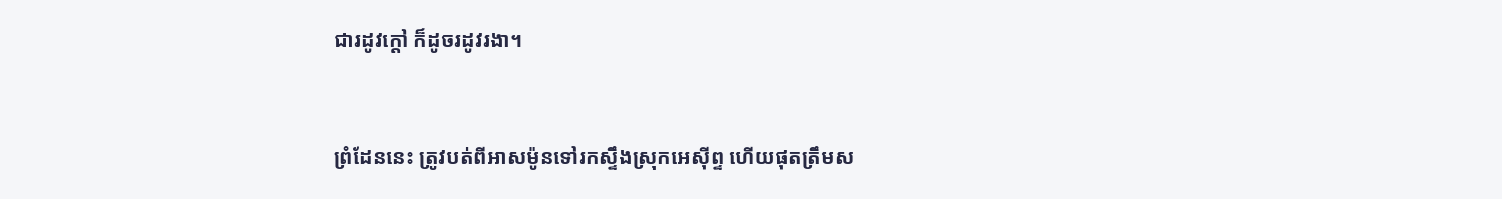ជារដូវក្តៅ ក៏ដូចរដូវរងា។


ព្រំដែននេះ ត្រូវបត់ពីអាសម៉ូនទៅរកស្ទឹងស្រុកអេស៊ីព្ទ ហើយផុតត្រឹមស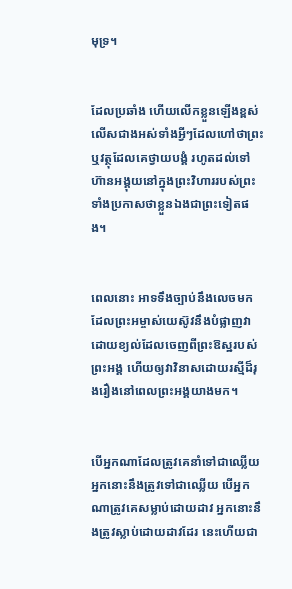មុទ្រ។


ដែលប្រឆាំង ហើយលើកខ្លួនឡើងខ្ពស់ លើសជាងអស់ទាំងអ្វីៗដែលហៅថាព្រះ ឬវត្ថុដែលគេថ្វាយបង្គំ រហូតដល់ទៅហ៊ានអង្គុយនៅក្នុងព្រះវិហាររបស់ព្រះ ទាំងប្រកាសថាខ្លួនឯងជាព្រះទៀតផង។


ពេលនោះ អាទទឹងច្បាប់នឹងលេចមក ដែលព្រះ‌អម្ចាស់‌យេស៊ូវនឹងបំផ្លាញវា ដោយខ្យល់ដែលចេញពីព្រះ‌ឱស្ឋរបស់ព្រះ‌អង្គ ហើយឲ្យវាវិនាសដោយរស្មីដ៏រុងរឿងនៅពេលព្រះ‌អង្គយាងមក។


បើអ្នកណាដែលត្រូវគេនាំទៅជាឈ្លើយ អ្នកនោះនឹងត្រូវទៅជាឈ្លើយ បើអ្នកណាត្រូវគេសម្លាប់ដោយដាវ អ្នកនោះនឹងត្រូវស្លាប់ដោយដាវដែរ នេះហើយជា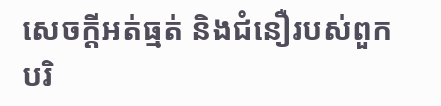សេចក្ដីអត់‌ធ្មត់ និងជំនឿរបស់ពួកបរិ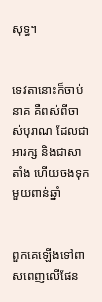សុទ្ធ។


ទេវតានោះក៏ចាប់នាគ គឺពស់ពីចាស់បុរាណ ដែលជាអារក្ស និងជាសាតាំង ហើយចងទុកមួយពាន់ឆ្នាំ


ពួកគេឡើងទៅពាសពេញលើផែន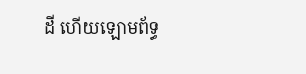ដី ហើយឡោមព័ទ្ធ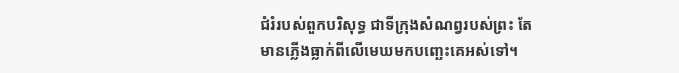ជំរំរបស់ពួកបរិសុទ្ធ ជាទីក្រុងសំណព្វរបស់ព្រះ តែមានភ្លើងធ្លាក់ពីលើមេឃមកបញ្ឆេះគេអស់ទៅ។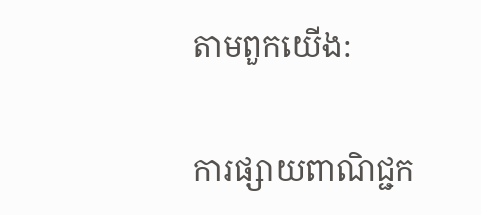តាមពួកយើង:

ការផ្សាយពាណិជ្ជក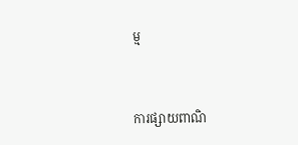ម្ម


ការផ្សាយពាណិ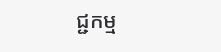ជ្ជកម្ម